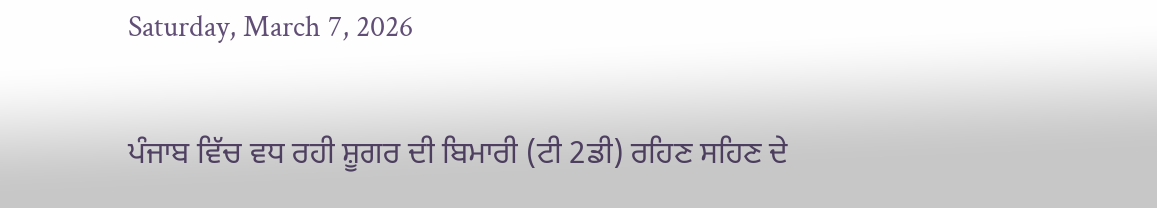Saturday, March 7, 2026

ਪੰਜਾਬ ਵਿੱਚ ਵਧ ਰਹੀ ਸ਼ੂਗਰ ਦੀ ਬਿਮਾਰੀ (ਟੀ 2ਡੀ) ਰਹਿਣ ਸਹਿਣ ਦੇ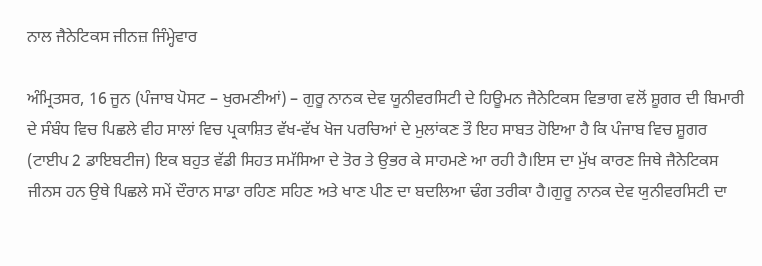ਨਾਲ ਜੈਨੇਟਿਕਸ ਜੀਨਜ਼ ਜਿੰਮ੍ਹੇਵਾਰ

ਅੰਮ੍ਰਿਤਸਰ, 16 ਜੂਨ (ਪੰਜਾਬ ਪੋਸਟ – ਖੁਰਮਣੀਆਂ) – ਗੁਰੂ ਨਾਨਕ ਦੇਵ ਯੂਨੀਵਰਸਿਟੀ ਦੇ ਹਿਊਮਨ ਜੈਨੇਟਿਕਸ ਵਿਭਾਗ ਵਲੋਂ ਸ਼ੂਗਰ ਦੀ ਬਿਮਾਰੀ ਦੇ ਸੰਬੰਧ ਵਿਚ ਪਿਛਲੇ ਵੀਹ ਸਾਲਾਂ ਵਿਚ ਪ੍ਰਕਾਸ਼ਿਤ ਵੱਖ-ਵੱਖ ਖੋਜ ਪਰਚਿਆਂ ਦੇ ਮੁਲਾਂਕਣ ਤੌ ਇਹ ਸਾਬਤ ਹੋਇਆ ਹੈ ਕਿ ਪੰਜਾਬ ਵਿਚ ਸ਼ੂਗਰ (ਟਾਈਪ 2 ਡਾਇਬਟੀਜ) ਇਕ ਬਹੁਤ ਵੱਡੀ ਸਿਹਤ ਸਮੱਸਿਆ ਦੇ ਤੋਰ ਤੇ ਉਭਰ ਕੇ ਸਾਹਮਣੇ ਆ ਰਹੀ ਹੈ।ਇਸ ਦਾ ਮੁੱਖ ਕਾਰਣ ਜਿਥੇ ਜੈਨੇਟਿਕਸ ਜੀਨਸ ਹਨ ਉਥੇ ਪਿਛਲੇ ਸਮੇਂ ਦੌਰਾਨ ਸਾਡਾ ਰਹਿਣ ਸਹਿਣ ਅਤੇ ਖਾਣ ਪੀਣ ਦਾ ਬਦਲਿਆ ਢੰਗ ਤਰੀਕਾ ਹੈ।ਗੁਰੂ ਨਾਨਕ ਦੇਵ ਯੁਨੀਵਰਸਿਟੀ ਦਾ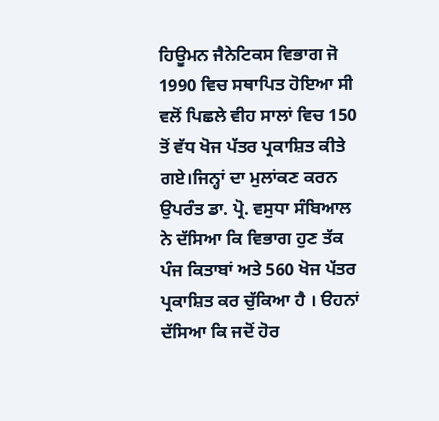ਹਿਊਮਨ ਜੈਨੇਟਿਕਸ ਵਿਭਾਗ ਜੋ 1990 ਵਿਚ ਸਥਾਪਿਤ ਹੋਇਆ ਸੀ ਵਲੋਂ ਪਿਛਲੇ ਵੀਹ ਸਾਲਾਂ ਵਿਚ 150 ਤੋਂ ਵੱਧ ਖੋਜ ਪੱਤਰ ਪ੍ਰਕਾਸ਼ਿਤ ਕੀਤੇ ਗਏ।ਜਿਨ੍ਹਾਂ ਦਾ ਮੁਲਾਂਕਣ ਕਰਨ ਉਪਰੰਤ ਡਾ. ਪ੍ਰੋ. ਵਸੁਧਾ ਸੰਬਿਆਲ ਨੇ ਦੱਸਿਆ ਕਿ ਵਿਭਾਗ ਹੁਣ ਤੱਕ ਪੰਜ ਕਿਤਾਬਾਂ ਅਤੇ 560 ਖੋਜ ਪੱਤਰ ਪ੍ਰਕਾਸ਼ਿਤ ਕਰ ਚੁੱਕਿਆ ਹੈ । ੳਹਨਾਂ ਦੱਸਿਆ ਕਿ ਜਦੋਂ ਹੋਰ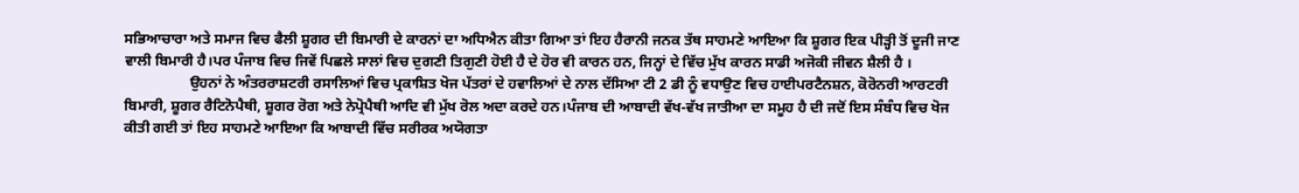ਸਭਿਆਚਾਰਾ ਅਤੇ ਸਮਾਜ ਵਿਚ ਫੈਲੀ ਸ਼ੂਗਰ ਦੀ ਬਿਮਾਰੀ ਦੇ ਕਾਰਨਾਂ ਦਾ ਅਧਿਐਨ ਕੀਤਾ ਗਿਆ ਤਾਂ ਇਹ ਹੈਰਾਨੀ ਜਨਕ ਤੱਥ ਸਾਹਮਣੇ ਆਇਆ ਕਿ ਸ਼ੂਗਰ ਇਕ ਪੀੜ੍ਹੀ ਤੋਂ ਦੂਜੀ ਜਾਣ ਵਾਲੀ ਬਿਮਾਰੀ ਹੈ।ਪਰ ਪੰਜਾਬ ਵਿਚ ਜਿਵੇਂ ਪਿਛਲੇ ਸਾਲਾਂ ਵਿਚ ਦੁਗਣੀ ਤਿਗੁਣੀ ਹੋਈ ਹੈ ਦੇ ਹੋਰ ਵੀ ਕਾਰਨ ਹਨ, ਜਿਨ੍ਹਾਂ ਦੇ ਵਿੱਚ ਮੁੱਖ ਕਾਰਨ ਸਾਡੀ ਅਜੋਕੀ ਜੀਵਨ ਸ਼ੈਲੀ ਹੈ ।
                  ਉਹਨਾਂ ਨੇ ਅੰਤਰਰਾਸ਼ਟਰੀ ਰਸਾਲਿਆਂ ਵਿਚ ਪ੍ਰਕਾਸ਼ਿਤ ਖੋਜ ਪੱਤਰਾਂ ਦੇ ਹਵਾਲਿਆਂ ਦੇ ਨਾਲ ਦੱਸਿਆ ਟੀ 2 ਡੀ ਨੂੰ ਵਧਾਉਣ ਵਿਚ ਹਾਈਪਰਟੈਨਸ਼ਨ, ਕੋਰੋਨਰੀ ਆਰਟਰੀ ਬਿਮਾਰੀ, ਸ਼ੂਗਰ ਰੈਟਿਨੋਪੈਥੀ, ਸ਼ੂਗਰ ਰੋਗ ਅਤੇ ਨੇਪ੍ਰੋਪੈਥੀ ਆਦਿ ਵੀ ਮੁੱਖ ਰੋਲ ਅਦਾ ਕਰਦੇ ਹਨ।ਪੰਜਾਬ ਦੀ ਆਬਾਦੀ ਵੱਖ-ਵੱਖ ਜਾਤੀਆ ਦਾ ਸਮੂਹ ਹੈ ਦੀ ਜਦੋਂ ਇਸ ਸੰਬੰਧ ਵਿਚ ਖੋਜ ਕੀਤੀ ਗਈ ਤਾਂ ਇਹ ਸਾਹਮਣੇ ਆਇਆ ਕਿ ਆਬਾਦੀ ਵਿੱਚ ਸਰੀਰਕ ਅਯੋਗਤਾ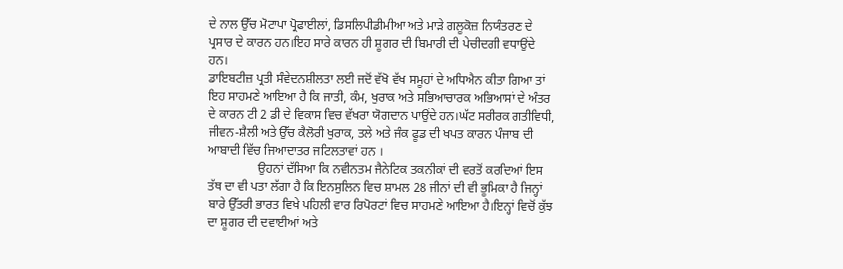ਦੇ ਨਾਲ ਉੱਚ ਮੋਟਾਪਾ ਪ੍ਰੋਫਾਈਲਾਂ, ਡਿਸਲਿਪੀਡੀਮੀਆ ਅਤੇ ਮਾੜੇ ਗਲੂਕੋਜ਼ ਨਿਯੰਤਰਣ ਦੇ ਪ੍ਰਸਾਰ ਦੇ ਕਾਰਨ ਹਨ।ਇਹ ਸਾਰੇ ਕਾਰਨ ਹੀ ਸ਼ੂਗਰ ਦੀ ਬਿਮਾਰੀ ਦੀ ਪੇਚੀਦਗੀ ਵਧਾਉਂਦੇ ਹਨ।
ਡਾਇਬਟੀਜ਼ ਪ੍ਰਤੀ ਸੰਵੇਦਨਸ਼ੀਲਤਾ ਲਈ ਜਦੋਂ ਵੱਖੋ ਵੱਖ ਸਮੂਹਾਂ ਦੇ ਅਧਿਐਨ ਕੀਤਾ ਗਿਆ ਤਾਂ ਇਹ ਸਾਹਮਣੇ ਆਇਆ ਹੈ ਕਿ ਜਾਤੀ, ਕੰਮ, ਖੁਰਾਕ ਅਤੇ ਸਭਿਆਚਾਰਕ ਅਭਿਆਸਾਂ ਦੇ ਅੰਤਰ ਦੇ ਕਾਰਨ ਟੀ 2 ਡੀ ਦੇ ਵਿਕਾਸ ਵਿਚ ਵੱਖਰਾ ਯੋਗਦਾਨ ਪਾਉਂਦੇ ਹਨ।ਘੱਟ ਸਰੀਰਕ ਗਤੀਵਿਧੀ, ਜੀਵਨ-ਸ਼ੈਲੀ ਅਤੇ ਉੱਚ ਕੈਲੋਰੀ ਖੁਰਾਕ, ਤਲੇ ਅਤੇ ਜੰਕ ਫੂਡ ਦੀ ਖਪਤ ਕਾਰਨ ਪੰਜਾਬ ਦੀ ਆਬਾਦੀ ਵਿੱਚ ਜਿਆਦਾਤਰ ਜਟਿਲਤਾਵਾਂ ਹਨ ।
                ਉਹਨਾਂ ਦੱਸਿਆ ਕਿ ਨਵੀਨਤਮ ਜੈਨੇਟਿਕ ਤਕਨੀਕਾਂ ਦੀ ਵਰਤੋਂ ਕਰਦਿਆਂ ਇਸ ਤੱਥ ਦਾ ਵੀ ਪਤਾ ਲੱਗਾ ਹੈ ਕਿ ਇਨਸੁਲਿਨ ਵਿਚ ਸ਼ਾਮਲ 28 ਜੀਨਾਂ ਦੀ ਵੀ ਭੂਮਿਕਾ ਹੈ ਜਿਨ੍ਹਾਂ ਬਾਰੇ ਉੱਤਰੀ ਭਾਰਤ ਵਿਖੇ ਪਹਿਲੀ ਵਾਰ ਰਿਪੋਰਟਾਂ ਵਿਚ ਸਾਹਮਣੇ ਆਇਆ ਹੈ।ਇਨ੍ਹਾਂ ਵਿਚੋਂ ਕੁੱਝ ਦਾ ਸ਼ੂਗਰ ਦੀ ਦਵਾਈਆਂ ਅਤੇ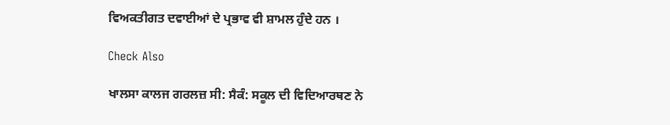ਵਿਅਕਤੀਗਤ ਦਵਾਈਆਂ ਦੇ ਪ੍ਰਭਾਵ ਵੀ ਸ਼ਾਮਲ ਹੁੰਦੇ ਹਨ ।

Check Also

ਖਾਲਸਾ ਕਾਲਜ ਗਰਲਜ਼ ਸੀ: ਸੈਕੰ: ਸਕੂਲ ਦੀ ਵਿਦਿਆਰਥਣ ਨੇ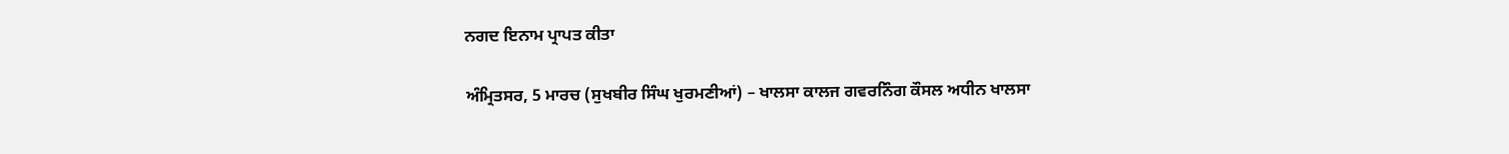ਨਗਦ ਇਨਾਮ ਪ੍ਰਾਪਤ ਕੀਤਾ

ਅੰਮ੍ਰਿਤਸਰ, 5 ਮਾਰਚ (ਸੁਖਬੀਰ ਸਿੰਘ ਖੁਰਮਣੀਆਂ) – ਖਾਲਸਾ ਕਾਲਜ ਗਵਰਨਿੰਗ ਕੌਸਲ ਅਧੀਨ ਖਾਲਸਾ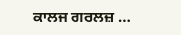ਕਾਲਜ ਗਰਲਜ਼ …